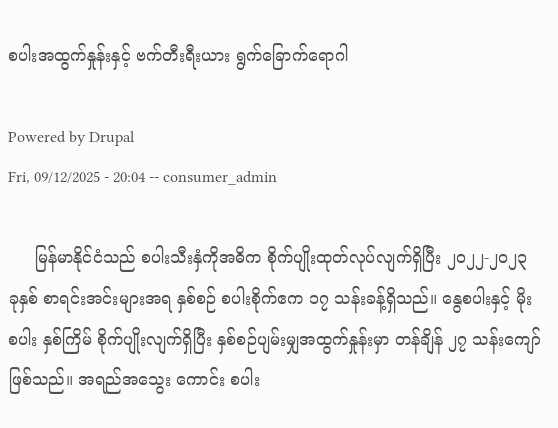စပါးအထွက်နှုန်းနှင့် ဗက်တီးရီးယား ရွက်ခြောက်ရောဂါ

Powered by Drupal
Fri, 09/12/2025 - 20:04 -- consumer_admin

     မြန်မာနိုင်ငံသည် စပါးသီးနှံကိုအဓိက စိုက်ပျိုးထုတ်လုပ်လျက်ရှိပြီး ၂၀၂၂-၂၀၂၃ ခုနှစ် စာရင်းအင်းများအရ နှစ်စဉ် စပါးစိုက်ဧက ၁၇ သန်းခန့်ရှိသည်။ နွေစပါးနှင့် မိုးစပါး နှစ်ကြိမ် စိုက်ပျိုးလျက်ရှိပြီး နှစ်စဉ်ပျမ်းမျှအထွက်နှုန်းမှာ တန်ချိန် ၂၇ သန်းကျော်ဖြစ်သည်။ အရည်အသွေး ကောင်း စပါး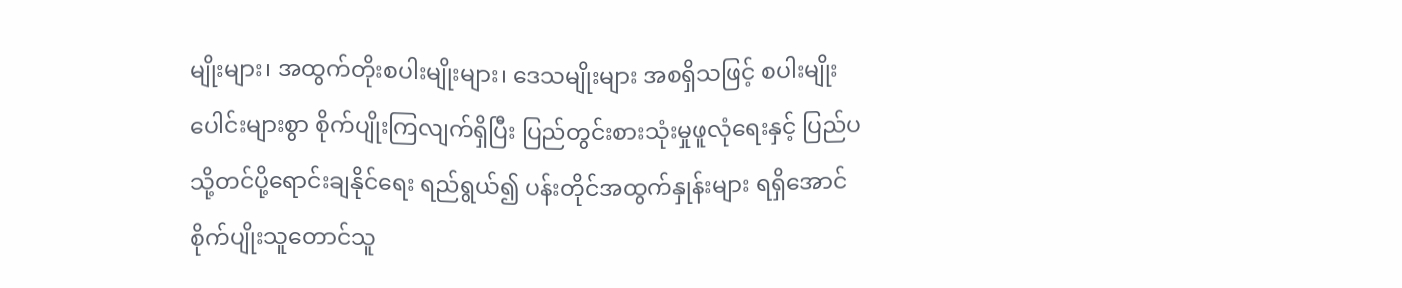မျိုးများ၊ အထွက်တိုးစပါးမျိုးများ၊ ဒေသမျိုးများ အစရှိသဖြင့် စပါးမျိုးပေါင်းများစွာ စိုက်ပျိုးကြလျက်ရှိပြီး ပြည်တွင်းစားသုံးမှုဖူလုံရေးနှင့် ပြည်ပသို့တင်ပို့ရောင်းချနိုင်ရေး ရည်ရွယ်၍ ပန်းတိုင်အထွက်နှုန်းများ ရရှိအောင် စိုက်ပျိုးသူတောင်သူ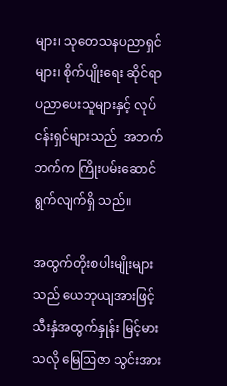များ၊ သုတေသနပညာရှင်များ၊ စိုက်ပျိုးရေး ဆိုင်ရာပညာပေးသူများနှင့် လုပ်ငန်းရှင်များသည်  အဘက်ဘက်က ကြိုးပမ်းဆောင် ရွက်လျက်ရှိ သည်။

အထွက်တိုးစပါးမျိုးများသည် ယေဘုယျအားဖြင့် သီးနှံအထွက်နှုန်း မြင့်မားသလို မြေဩဇာ သွင်းအား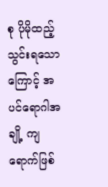စု ပိုမိုထည့်သွင်းရသောကြောင့် အပင်ရောဂါအချို့ ကျရောက်ဖြစ်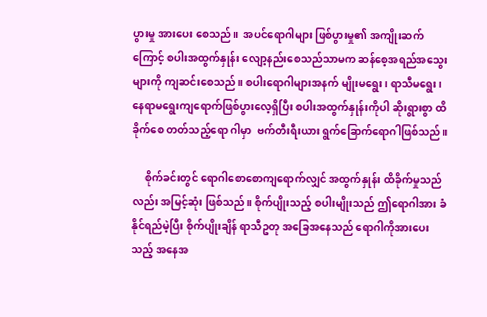ပွားမှု အားပေး စေသည်။  အပင်ရောဂါများ ဖြစ်ပွားမှု၏ အကျိုးဆက်ကြောင့် စပါးအထွက်နှုန်း လျော့နည်းစေသည်သာမက ဆန်စေ့အရည်အသွေးများကို ကျဆင်းစေသည်။ စပါးရောဂါများအနက် မျိုးမရွေး၊ ရာသီမရွေး၊  နေရာမရွေးကျရောက်ဖြစ်ပွားလေ့ရှိပြီး စပါးအထွက်နှုန်းကိုပါ ဆိုးရွားစွာ ထိခိုက်စေ တတ်သည့်ရော ဂါမှာ  ဗက်တီးရီးယား ရွက်ခြောက်ရောဂါဖြစ်သည်။

     စိုက်ခင်းတွင် ရောဂါစောစောကျရောက်လျှင် အထွက်နှုန်း ထိခိုက်မှုသည်လည်း အမြင့်ဆုံး ဖြစ်သည်။ စိုက်ပျိုးသည့် စပါးမျိုးသည် ဤရောဂါအား ခံနိုင်ရည်မဲ့ပြီး စိုက်ပျိုးချိန် ရာသီဥတု အခြေအနေသည် ရောဂါကိုအားပေးသည့် အနေအ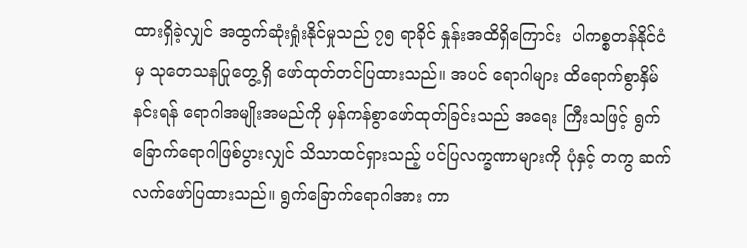ထားရှိခဲ့လျှင် အထွက်ဆုံးရှုံးနိုင်မှုသည် ၇၅ ရာခိုင် နှုန်းအထိရှိကြောင်း  ပါကစ္စတန်နိုင်ငံမှ သုတေသနပြုတွေ့ရှိ ဖော်ထုတ်တင်ပြထားသည်။ အပင် ရောဂါများ ထိရောက်စွာနှိမ်နင်းရန် ရောဂါအမျိုးအမည်ကို မှန်ကန်စွာဖော်ထုတ်ခြင်းသည် အရေး ကြီးသဖြင့် ရွက်ခြောက်ရောဂါဖြစ်ပွားလျှင် သိသာထင်ရှားသည့် ပင်ပြလက္ခဏာများကို ပုံနှင့် တကွ ဆက်လက်ဖော်ပြထားသည်။ ရွက်ခြောက်ရောဂါအား ကာ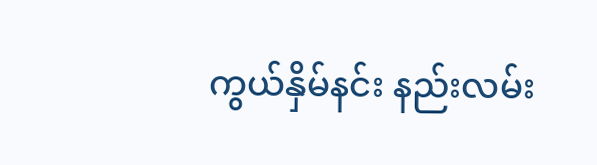ကွယ်နှိမ်နင်း နည်းလမ်း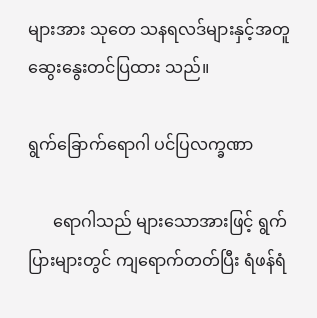များအား သုတေ သနရလဒ်များနှင့်အတူ ဆွေးနွေးတင်ပြထား သည်။

ရွက်ခြောက်ရောဂါ ပင်ပြလက္ခဏာ

      ရောဂါသည် များသောအားဖြင့် ရွက်ပြားများတွင် ကျရောက်တတ်ပြီး ရံဖန်ရံ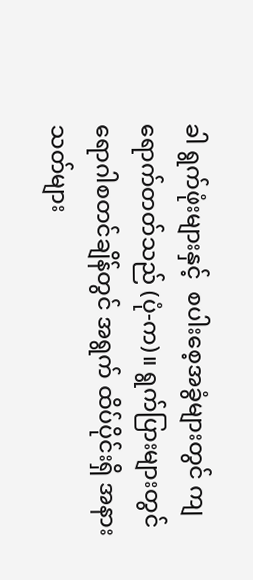ခါ ရွက်ဖုံးများနှင့်  စပါးစေ့အခွံများတွင် ကျရောက်တတ်သည် (ပုံ-က)။ ရွက်ပြားများတွင် ရောဂါစတင်ချိန်တွင် အရွက် ထိပ်ပိုင်းရှိ အနားသတ်များ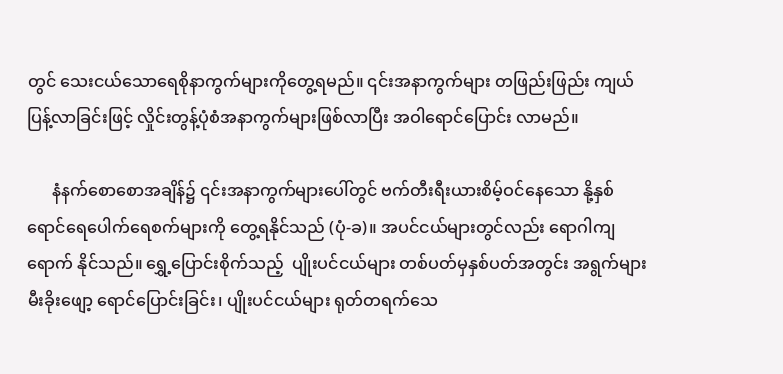တွင် သေးငယ်သောရေစိုနာကွက်များကိုတွေ့ရမည်။ ၎င်းအနာကွက်များ တဖြည်းဖြည်း ကျယ်ပြန့်လာခြင်းဖြင့် လှိုင်းတွန့်ပုံစံအနာကွက်များဖြစ်လာပြီး အဝါရောင်ပြောင်း လာမည်။

      နံနက်စောစောအချိန်၌ ၎င်းအနာကွက်များပေါ်တွင် ဗက်တီးရီးယားစိမ့်ဝင်နေသော နို့နှစ် ရောင်ရေပေါက်ရေစက်များကို တွေ့ရနိုင်သည် (ပုံ-ခ)။ အပင်ငယ်များတွင်လည်း ရောဂါကျရောက် နိုင်သည်။ ရွှေ့ပြောင်းစိုက်သည့်  ပျိုးပင်ငယ်များ တစ်ပတ်မှနှစ်ပတ်အတွင်း အရွက်များ မီးခိုးဖျော့ ရောင်ပြောင်းခြင်း၊ ပျိုးပင်ငယ်များ ရုတ်တရက်သေ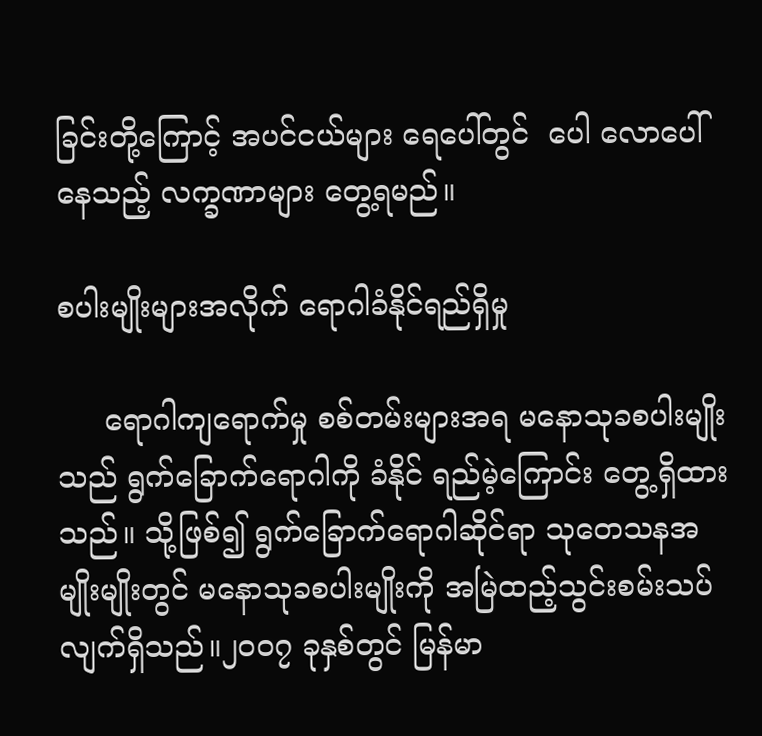ခြင်းတို့ကြောင့် အပင်ငယ်များ ရေပေါ်တွင်  ပေါ လောပေါ်နေသည့် လက္ခဏာများ တွေ့ရမည်။

စပါးမျိုးများအလိုက် ရောဂါခံနိုင်ရည်ရှိမှု

     ရောဂါကျရောက်မှု စစ်တမ်းများအရ မနောသုခစပါးမျိုးသည် ရွက်ခြောက်ရောဂါကို ခံနိုင် ရည်မဲ့ကြောင်း တွေ့ရှိထားသည်။ သို့ဖြစ်၍ ရွက်ခြောက်ရောဂါဆိုင်ရာ သုတေသနအမျိုးမျိုးတွင် မနောသုခစပါးမျိုးကို အမြဲထည့်သွင်းစမ်းသပ်လျက်ရှိသည်။၂၀၀၇ ခုနှစ်တွင် မြန်မာ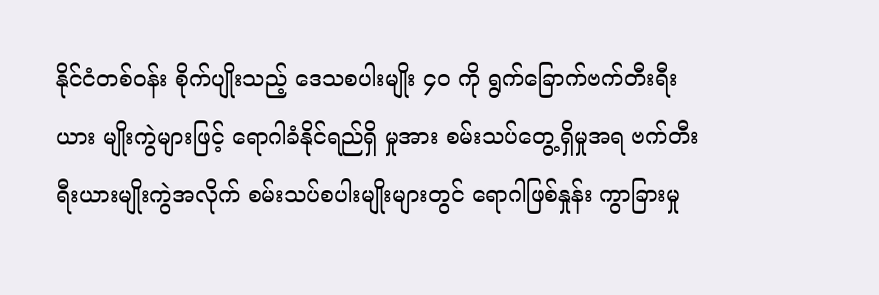နိုင်ငံတစ်ဝန်း စိုက်ပျိုးသည့် ဒေသစပါးမျိုး ၄၀ ကို ရွက်ခြောက်ဗက်တီးရီးယား မျိုးကွဲများဖြင့် ရောဂါခံနိုင်ရည်ရှိ မှုအား စမ်းသပ်တွေ့ရှိမှုအရ ဗက်တီးရီးယားမျိုးကွဲအလိုက် စမ်းသပ်စပါးမျိုးများတွင် ရောဂါဖြစ်နှုန်း ကွာခြားမှု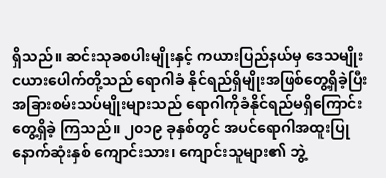ရှိသည်။ ဆင်းသုခစပါးမျိုးနှင့် ကယားပြည်နယ်မှ ဒေသမျိုး ငယားပေါက်တို့သည် ရောဂါခံ နိုင်ရည်ရှိမျိုးအဖြစ်တွေ့ရှိခဲ့ပြီး အခြားစမ်းသပ်မျိုးများသည် ရောဂါကိုခံနိုင်ရည်မရှိကြောင်း တွေ့ရှိခဲ့ ကြသည်။ ၂၀၁၉ ခုနှစ်တွင် အပင်ရောဂါအထူးပြု နောက်ဆုံးနှစ် ကျောင်းသား၊ ကျောင်းသူများ၏ ဘွဲ့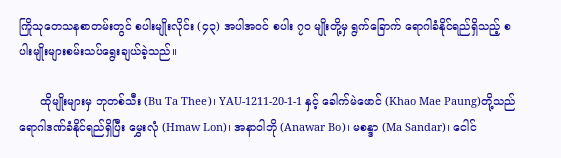ကြိုသုတေသနစာတမ်းတွင် စပါးမျိုးလိုင်း (၄၃) အပါအဝင် စပါး ၇၀ မျိုးတို့မှ ရွက်ခြောက် ရောဂါခံနိုင်ရည်ရှိသည့် စပါးမျိုးများစမ်းသပ်ရွေးချယ်ခဲ့သည်။

      ထိုမျိုးများမှ ဘုတစ်သီး (Bu Ta Thee)၊ YAU-1211-20-1-1 နှင့် ခေါက်မဲဖောင် (Khao Mae Paung)တို့သည် ရောဂါဒဏ်ခံနိုင်ရည်ရှိပြီး မွှေးလုံ (Hmaw Lon)၊ အနာဝါဘို (Anawar Bo)၊ မစန္ဒာ (Ma Sandar)၊ ငေါင်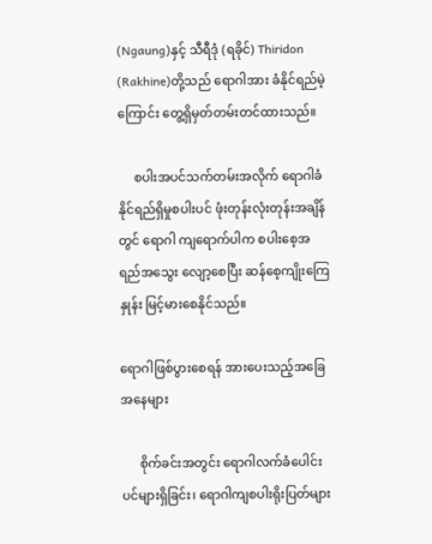(Ngaung)နှင့် သီရီဒုံ (ရခိုင်) Thiridon (Rakhine)တို့သည် ရောဂါအား ခံနိုင်ရည်မဲ့ကြောင်း တွေ့ရှိမှတ်တမ်းတင်ထားသည်။

     စပါးအပင်သက်တမ်းအလိုက် ရောဂါခံနိုင်ရည်ရှိမှုစပါးပင် ဖုံးတုန်းလုံးတုန်းအချိန်တွင် ရောဂါ ကျရောက်ပါက စပါးစေ့အရည်အသွေး လျော့စေပြီး ဆန်စေ့ကျိုးကြေနှုန်း မြင့်မားစေနိုင်သည်။

ရောဂါဖြစ်ပွားစေရန် အားပေးသည့်အခြေအနေများ

      စိုက်ခင်းအတွင်း ရောဂါလက်ခံပေါင်းပင်များရှိခြင်း၊ ရောဂါကျစပါးရိုးပြတ်များ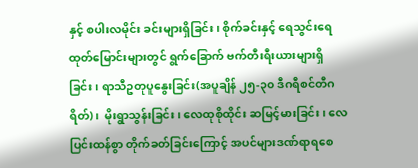နှင့် စပါးလမိုင်း ခင်းများရှိခြင်း၊ စိုက်ခင်းနှင့် ရေသွင်းရေထုတ်မြောင်းများတွင် ရွက်ခြောက် ဗက်တီးရီးယားများရှိ ခြင်း၊ ရာသီဥတုပူနွေးခြင်း(အပူချိန် ၂၅-၃၀ ဒီဂရီစင်တီဂရိတ်)၊  မိုးရွာသွန်းခြင်း၊ လေထုစိုထိုင်း ဆမြင့်မားခြင်း၊ လေပြင်းထန်စွာ တိုက်ခတ်ခြင်းကြောင့် အပင်များဒဏ်ရာရစေ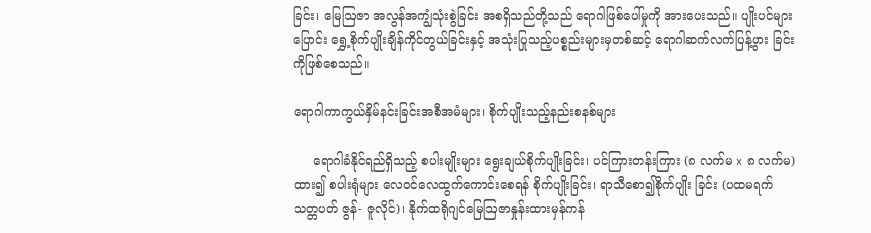ခြင်း၊ မြေဩဇာ အလွန်အကျွံသုံးစွဲခြင်း အစရှိသည်တို့သည် ရောဂါဖြစ်ပေါ်မှုကို အားပေးသည်။ ပျိုးပင်များ ပြောင်း ရွှေ့စိုက်ပျိုးချိန်ကိုင်တွယ်ခြင်းနှင့် အသုံးပြုသည့်ပစ္စည်းများမှတစ်ဆင့် ရောဂါဆက်လက်ပြန့်ပွား ခြင်း ကိုဖြစ်စေသည်။

ရောဂါကာကွယ်နှိမ်နင်းခြင်းအစီအမံများ၊ စိုက်ပျိုးသည့်နည်းစနစ်များ

     ရောဂါခံနိုင်ရည်ရှိသည့် စပါးမျိုးများ ရွေးချယ်စိုက်ပျိုးခြင်း၊ ပင်ကြားတန်းကြား (၈ လက်မ x ၈ လက်မ) ထား၍ စပါးရုံများ လေဝင်လေထွက်ကောင်းစေရန် စိုက်ပျိုးခြင်း၊ ရာသီစော၍စိုက်ပျိုး ခြင်း (ပထမရက်သတ္တပတ် ဇွန်- ဇူလိုင်)၊ နိုက်ထရိုဂျင်မြေဩဇာနှုန်းထားမှန်ကန်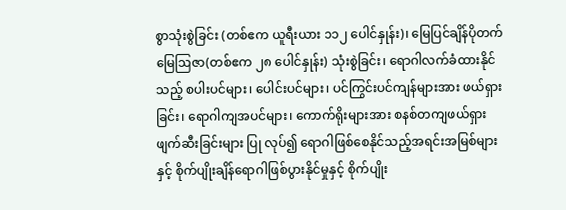စွာသုံးစွဲခြင်း (တစ်ဧက ယူရီးယား ၁၁၂ ပေါင်နှုန်း)၊ မြေပြင်ချိန်ပိုတက်မြေဩဇာ(တစ်ဧက ၂၈ ပေါင်နှုန်း) သုံးစွဲခြင်း၊ ရောဂါလက်ခံထားနိုင်သည့် စပါးပင်များ၊ ပေါင်းပင်များ၊ ပင်ကြွင်းပင်ကျန်များအား ဖယ်ရှားခြင်း၊ ရောဂါကျအပင်များ၊ ကောက်ရိုးများအား စနစ်တကျဖယ်ရှား ဖျက်ဆီးခြင်းများ ပြု လုပ်၍ ရောဂါဖြစ်စေနိုင်သည့်အရင်းအမြစ်များနှင့် စိုက်ပျိုးချိန်ရောဂါဖြစ်ပွားနိုင်မှုနှင့် စိုက်ပျိုး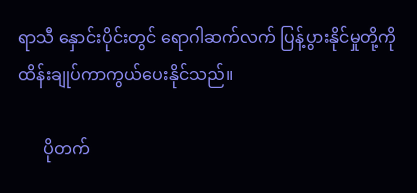ရာသီ နှောင်းပိုင်းတွင် ရောဂါဆက်လက် ပြန့်ပွားနိုင်မှုတို့ကို  ထိန်းချုပ်ကာကွယ်ပေးနိုင်သည်။

      ပိုတက်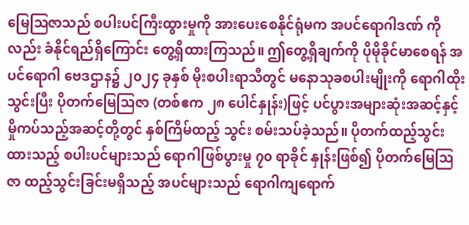မြေဩဇာသည် စပါးပင်ကြီးထွားမှုကို အားပေးစေနိုင်ရုံမက အပင်ရောဂါဒဏ် ကို လည်း ခံနိုင်ရည်ရှိကြောင်း တွေ့ရှိထားကြသည်။ ဤတွေ့ရှိချက်ကို ပိုမိုခိုင်မာစေရန် အပင်ရောဂါ ဗေဒဌာန၌ ၂၀၂၄ ခုနှစ် မိုးစပါးရာသီတွင် မနောသုခစပါးမျိုးကို ရောဂါထိုးသွင်းပြီး ပိုတက်မြေဩဇာ (တစ်ဧက ၂၈ ပေါင်နှုန်း)ဖြင့် ပင်ပွားအများဆုံးအဆင့်နှင့် မှိုကပ်သည့်အဆင့်တို့တွင် နှစ်ကြိမ်ထည့် သွင်း စမ်းသပ်ခဲ့သည်။ ပိုတက်ထည့်သွင်းထားသည့် စပါးပင်များသည် ရောဂါဖြစ်ပွားမှု ၇၀ ရာခိုင် နှုန်းဖြစ်၍ ပိုတက်မြေဩဇာ ထည့်သွင်းခြင်းမရှိသည့် အပင်များသည် ရောဂါကျရောက်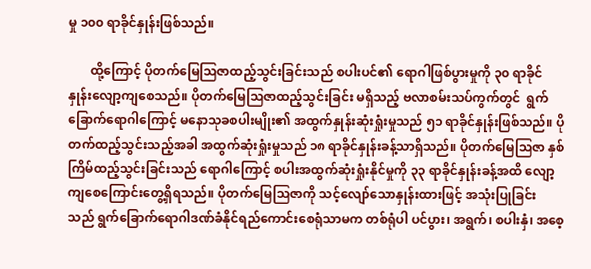မှု ၁၀၀ ရာခိုင်နှုန်းဖြစ်သည်။

       ထို့ကြောင့် ပိုတက်မြေဩဇာထည့်သွင်းခြင်းသည် စပါးပင်၏ ရောဂါဖြစ်ပွားမှုကို ၃၀ ရာခိုင် နှုန်းလျော့ကျစေသည်။ ပိုတက်မြေဩဇာထည့်သွင်းခြင်း မရှိသည့် ဗလာစမ်းသပ်ကွက်တွင်  ရွက် ခြောက်ရောဂါကြောင့် မနောသုခစပါးမျိုး၏ အထွက်နှုန်းဆုံးရှုံးမှုသည် ၅၁ ရာခိုင်နှုန်းဖြစ်သည်။ ပိုတက်ထည့်သွင်းသည့်အခါ အထွက်ဆုံးရှုံးမှုသည် ၁၈ ရာခိုင်နှုန်းခန့်သာရှိသည်။ ပိုတက်မြေဩဇာ နှစ်ကြိမ်ထည့်သွင်းခြင်းသည် ရောဂါကြောင့် စပါးအထွက်ဆုံးရှုံးနိုင်မှုကို ၃၃ ရာခိုင်နှုန်းခန့်အထိ လျော့ကျစေကြောင်းတွေ့ရှိရသည်။ ပိုတက်မြေဩဇာကို သင့်လျော်သောနှုန်းထားဖြင့် အသုံးပြုခြင်း သည် ရွက်ခြောက်ရောဂါဒဏ်ခံနိုင်ရည်ကောင်းစေရုံသာမက တစ်ရုံပါ ပင်ပွား၊ အရွက်၊ စပါးနှံ၊ အစေ့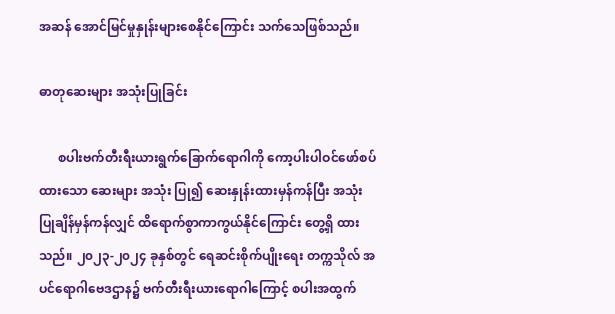အဆန် အောင်မြင်မှုနှုန်းများစေနိုင်ကြောင်း သက်သေဖြစ်သည်။

ဓာတုဆေးများ အသုံးပြုခြင်း

      စပါးဗက်တီးရီးယားရွက်ခြောက်ရောဂါကို ကော့ပါးပါဝင်ဖော်စပ်ထားသော ဆေးများ အသုံး ပြု၍ ဆေးနှုန်းထားမှန်ကန်ပြီး အသုံးပြုချိန်မှန်ကန်လျှင် ထိရောက်စွာကာကွယ်နိုင်‌ကြောင်း တွေ့ရှိ ထားသည်။ ၂၀၂၃-၂၀၂၄ ခုနှစ်တွင် ရေဆင်းစိုက်ပျိုးရေး တက္ကသိုလ် အပင်ရောဂါဗေဒဌာန၌ ဗက်တီးရီးယားရောဂါကြောင့် စပါးအထွက်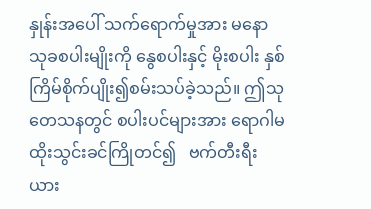နှုန်းအပေါ် သက်ရောက်မှုအား မနောသုခစပါးမျိုးကို နွေစပါးနှင့် မိုးစပါး နှစ်ကြိမ်စိုက်ပျိုး၍စမ်းသပ်ခဲ့သည်။ ဤသုတေသနတွင် စပါးပင်များအား ရောဂါမထိုးသွင်းခင်ကြိုတင်၍   ဗက်တီးရီးယား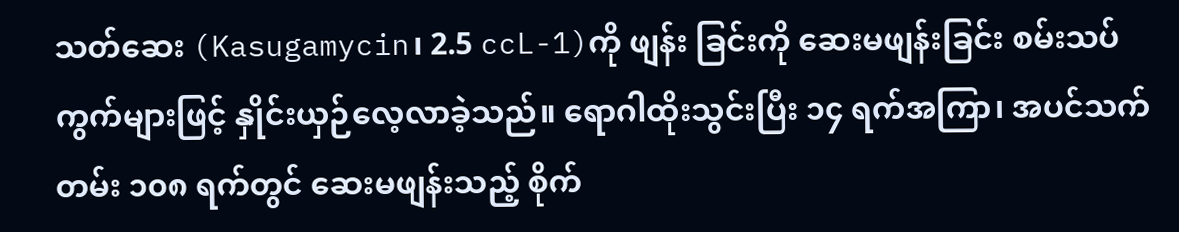သတ်ဆေး (Kasugamycin၊ 2.5 ccL-1)ကို ဖျန်း ခြင်းကို ဆေးမဖျန်းခြင်း စမ်းသပ်ကွက်များဖြင့် နှိုင်းယှဉ်လေ့လာခဲ့သည်။ ရောဂါထိုးသွင်းပြီး ၁၄ ရက်အကြာ၊ အပင်သက်တမ်း ၁၀၈ ရက်တွင် ဆေးမဖျန်းသည့် စိုက်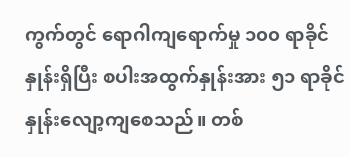ကွက်တွင် ရောဂါကျရောက်မှု ၁၀၀ ရာခိုင်နှုန်းရှိပြီး စပါးအထွက်နှုန်းအား ၅၁ ရာခိုင်နှုန်းလျော့ကျစေသည်။ တစ်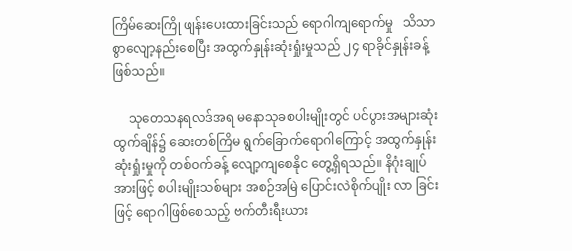ကြိမ်ဆေးကြို ဖျန်းပေးထားခြင်းသည် ရောဂါကျရောက်မှု   သိသာစွာလျော့နည်းစေပြီး အထွက်နှုန်းဆုံးရှုံးမှုသည် ၂၄ ရာခိုင်နှုန်းခန့်ဖြစ်သည်။

     သုတေသနရလဒ်အရ မနောသုခစပါးမျိုးတွင် ပင်ပွားအများဆုံးထွက်ချိန်၌ ဆေးတစ်ကြိမ ရွက်ခြောက်ရောဂါကြောင့် အထွက်နှုန်းဆုံးရှုံးမှုကို တစ်ဝက်ခန့် လျော့ကျစေနိုင တွေ့ရှိရသည်။ နိဂုံးချုပ်အားဖြင့် စပါးမျိုးသစ်များ အစဉ်အမြဲ ပြောင်းလဲစိုက်ပျိုး လာ ခြင်းဖြင့် ရောဂါဖြစ်စေသည့် ဗက်တီးရီးယား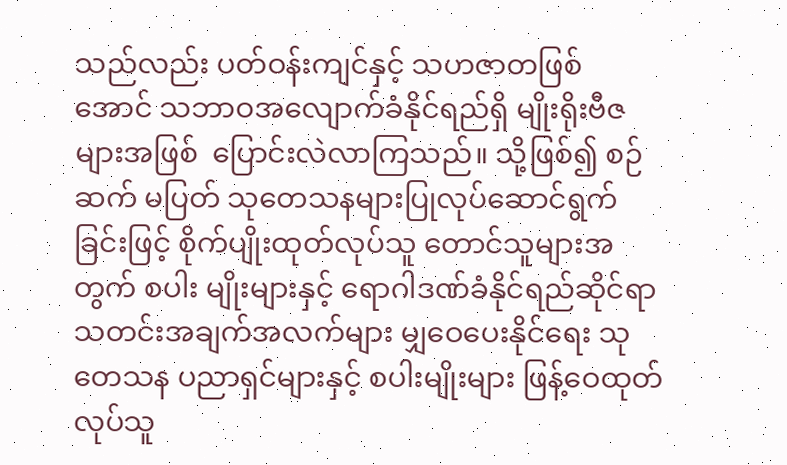သည်လည်း ပတ်ဝန်းကျင်နှင့် သဟဇာတဖြစ် အောင် သဘာဝအလျောက်ခံနိုင်ရည်ရှိ မျိုးရိုးဗီဇများအဖြစ်  ပြောင်းလဲလာကြသည်။ သို့ဖြစ်၍ စဉ်ဆက် မပြတ် သုတေသနများပြုလုပ်ဆောင်ရွက်ခြင်းဖြင့် စိုက်ပျိုးထုတ်လုပ်သူ တောင်သူများအတွက် စပါး မျိုးများနှင့် ရောဂါဒဏ်ခံနိုင်ရည်ဆိုင်ရာ သတင်းအချက်အလက်များ မျှဝေပေးနိုင်ရေး သုတေသန ပညာရှင်များနှင့် စပါးမျိုးများ ဖြန့်ဝေထုတ်လုပ်သူ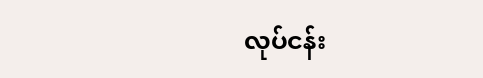လုပ်ငန်း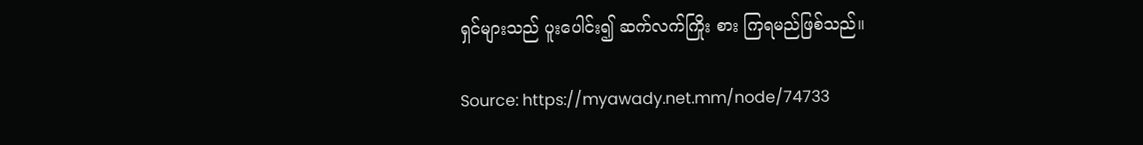ရှင်များသည် ပူးပေါင်း၍ ဆက်လက်ကြိုး စား ကြရမည်ဖြစ်သည်။

Source: https://myawady.net.mm/node/74733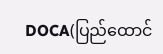DOCA(ပြည်ထောင်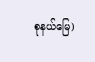စုနယ်မြေ)